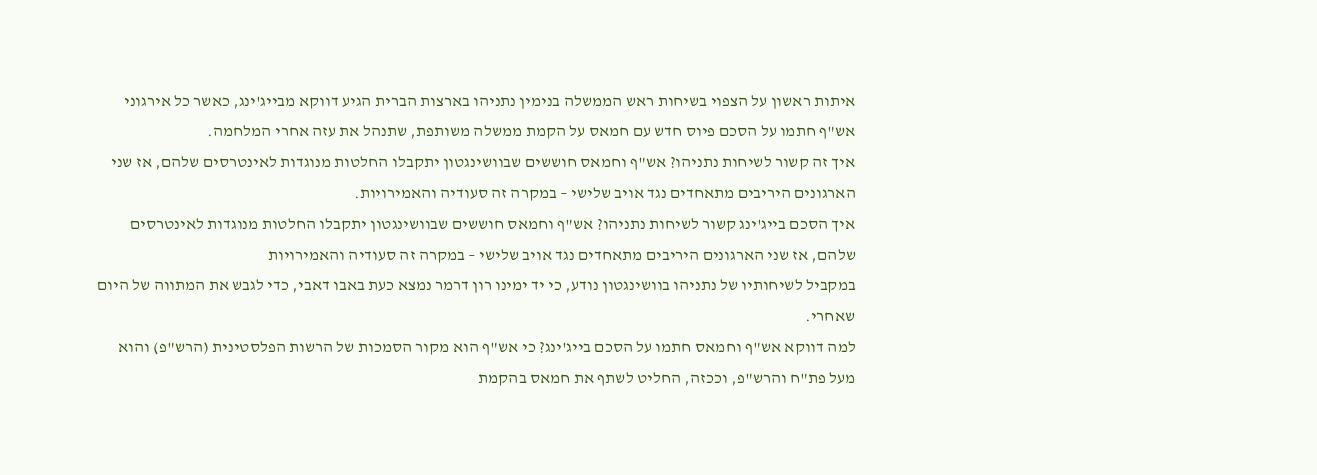איתות ראשון על הצפוי בשיחות ראש הממשלה בנימין נתניהו בארצות הברית הגיע דווקא מבייג'ינג, כאשר כל אירגוני אש"ף חתמו על הסכם פיוס חדש עם חמאס על הקמת ממשלה משותפת, שתנהל את עזה אחרי המלחמה.
איך זה קשור לשיחות נתניהו? אש"ף וחמאס חוששים שבוושינגטון יתקבלו החלטות מנוגדות לאינטרסים שלהם, אז שני הארגונים היריבים מתאחדים נגד אויב שלישי – במקרה זה סעודיה והאמירויות.
איך הסכם בייג'ינג קשור לשיחות נתניהו? אש"ף וחמאס חוששים שבוושינגטון יתקבלו החלטות מנוגדות לאינטרסים שלהם, אז שני הארגונים היריבים מתאחדים נגד אויב שלישי – במקרה זה סעודיה והאמירויות
במקביל לשיחותיו של נתניהו בוושינגטון נודע, כי יד ימינו רון דרמר נמצא כעת באבו דאבי, כדי לגבש את המתווה של היום שאחרי.
למה דווקא אש"ף וחמאס חתמו על הסכם בייג'ינג? כי אש"ף הוא מקור הסמכות של הרשות הפלסטינית (הרש"פ) והוא מעל פת"ח והרש"פ, וככזה, החליט לשתף את חמאס בהקמת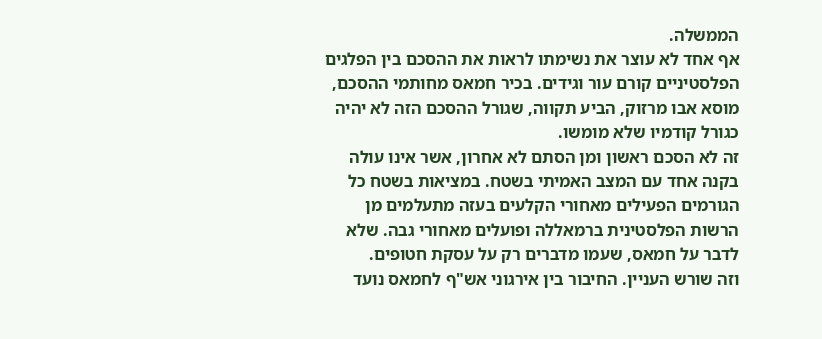הממשלה.
אף אחד לא עוצר את נשימתו לראות את ההסכם בין הפלגים הפלסטיניים קורם עור וגידים. בכיר חמאס מחותמי ההסכם, מוסא אבו מרזוק, הביע תקווה, שגורל ההסכם הזה לא יהיה כגורל קודמיו שלא מומשו.
זה לא הסכם ראשון ומן הסתם לא אחרון, אשר אינו עולה בקנה אחד עם המצב האמיתי בשטח. במציאות בשטח כל הגורמים הפעילים מאחורי הקלעים בעזה מתעלמים מן הרשות הפלסטינית ברמאללה ופועלים מאחורי גבה. שלא לדבר על חמאס, שעמו מדברים רק על עסקת חטופים.
וזה שורש העניין. החיבור בין אירגוני אש"ף לחמאס נועד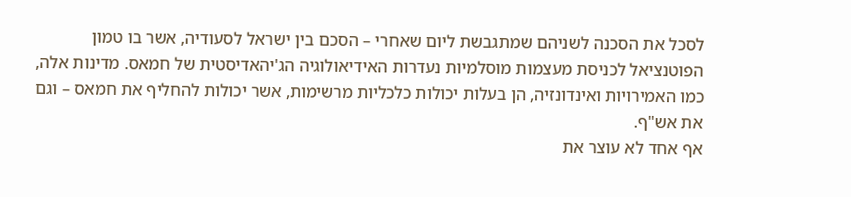לסכל את הסכנה לשניהם שמתגבשת ליום שאחרי – הסכם בין ישראל לסעודיה, אשר בו טמון הפוטנציאל לכניסת מעצמות מוסלמיות נעדרות האידיאולוגיה הג'יהאדיסטית של חמאס. מדינות אלה, כמו האמירויות ואינדונזיה, הן בעלות יכולות כלכליות מרשימות, אשר יכולות להחליף את חמאס – וגם את אש"ף.
אף אחד לא עוצר את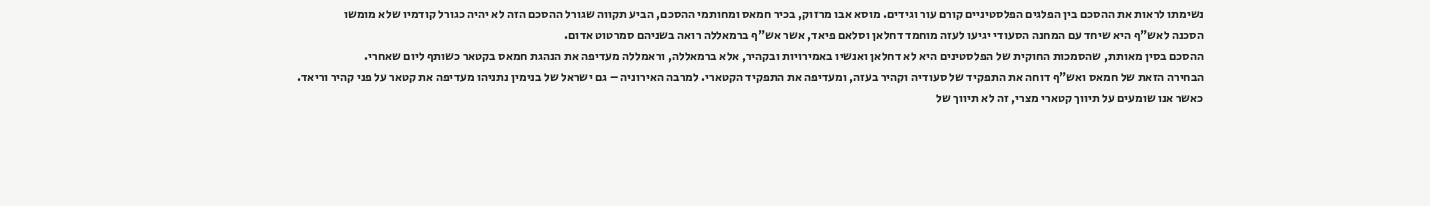נשימתו לראות את ההסכם בין הפלגים הפלסטיניים קורם עור וגידים. מוסא אבו מרזוק, בכיר חמאס ומחותמי ההסכם, הביע תקווה שגורל ההסכם הזה לא יהיה כגורל קודמיו שלא מומשו
הסכנה לאש"ף היא שיחד עם המחנה הסעודי יגיעו לעזה מוחמד דחלאן וסלאם פיאד, אשר אש"ף ברמאללה רואה בשניהם סמרטוט אדום.
ההסכם בסין מאותת, שהסמכות החוקית של הפלסטינים היא לא דחלאן ואנשיו באמירויות ובקהיר, אלא ברמאללה, וראמללה מעדיפה את הנהגת חמאס בקטאר כשותף ליום שאחרי.
הבחירה הזאת של חמאס ואש"ף דוחה את התפקיד של סעודיה וקהיר בעזה, ומעדיפה את התפקיד הקטארי. למרבה האירוניה – גם ישראל של בנימין נתניהו מעדיפה את קטאר על פני קהיר וריאד.
כאשר אנו שומעים על תיווך קטארי מצרי, זה לא תיווך של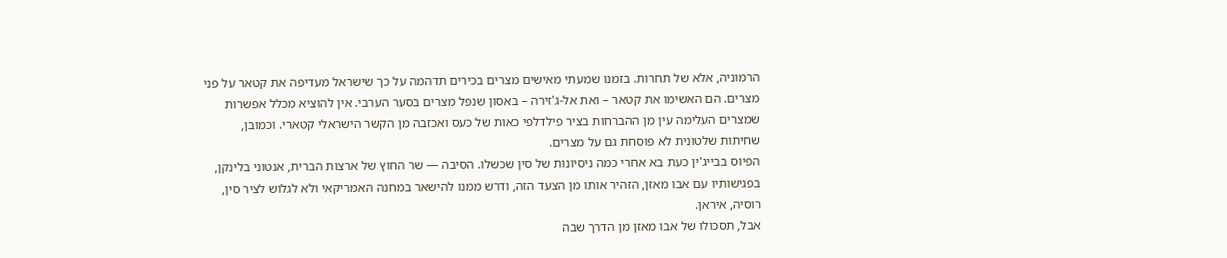הרמוניה, אלא של תחרות. בזמנו שמעתי מאישים מצרים בכירים תדהמה על כך שישראל מעדיפה את קטאר על פני מצרים. הם האשימו את קטאר – ואת אל-ג'זירה – באסון שנפל מצרים בסער הערבי. אין להוציא מכלל אפשרות שמצרים העלימה עין מן ההברחות בציר פילדלפי כאות של כעס ואכזבה מן הקשר הישראלי קטארי. וכמובן, שחיתות שלטונית לא פוסחת גם על מצרים.
הפיוס בבייג'ין כעת בא אחרי כמה ניסיונות של סין שכשלו. הסיבה — שר החוץ של ארצות הברית, אנטוני בלינקן, בפגישותיו עם אבו מאזן, הזהיר אותו מן הצעד הזה, ודרש ממנו להישאר במחנה האמריקאי ולא לגלוש לציר סין, רוסיה, איראן.
אבל, תסכולו של אבו מאזן מן הדרך שבה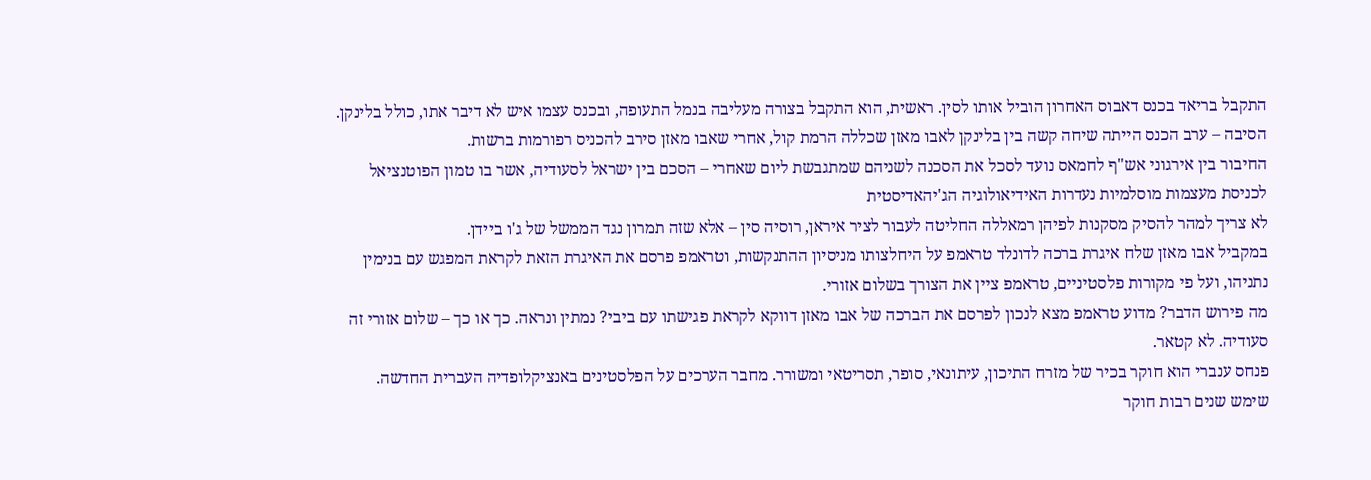התקבל בריאד בכנס דאבוס האחרון הוביל אותו לסין. ראשית, הוא התקבל בצורה מעליבה בנמל התעופה, ובכנס עצמו איש לא דיבר אתו, כולל בלינקן. הסיבה – ערב הכנס הייתה שיחה קשה בין בלינקן לאבו מאזן שכללה הרמת קול, אחרי שאבו מאזן סירב להכניס רפורמות ברשות.
החיבור בין אירגוני אש"ף לחמאס נועד לסכל את הסכנה לשניהם שמתגבשת ליום שאחרי – הסכם בין ישראל לסעודיה, אשר בו טמון הפוטנציאל לכניסת מעצמות מוסלמיות נעדרות האידיאולוגיה הג'יהאדיסטית
לא צריך למהר להסיק מסקנות לפיהן רמאללה החליטה לעבור לציר איראן, רוסיה סין – אלא שזה תמרון נגד הממשל של ג'ו ביידן.
במקביל אבו מאזן שלח איגרת ברכה לדונלד טראמפ על היחלצותו מניסיון ההתנקשות, וטראמפ פרסם את האיגרת הזאת לקראת המפגש עם בנימין נתניהו, ועל פי מקורות פלסטיניים, טראמפ ציין את הצורך בשלום אזורי.
מה פירוש הדבר? מדוע טראמפ מצא לנכון לפרסם את הברכה של אבו מאזן דווקא לקראת פגישתו עם ביבי? נמתין ונראה. כך או כך – שלום אזורי זה סעודיה. לא קטאר.
פנחס ענברי הוא חוקר בכיר של מזרח התיכון, עיתונאי, סופר, תסריטאי ומשורר. מחבר הערכים על הפלסטינים באנציקלופדיה העברית החדשה. שימש שנים רבות חוקר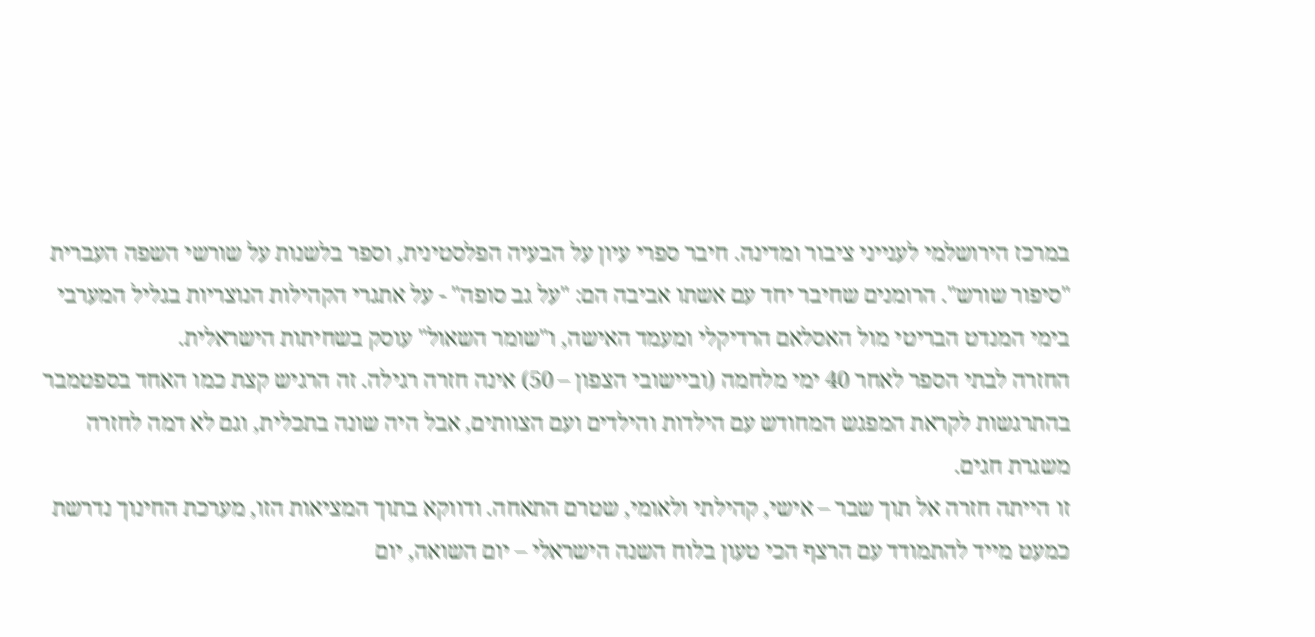במרכז הירושלמי לענייני ציבור ומדינה. חיבר ספרי עיון על הבעיה הפלסטינית, וספר בלשנות על שורשי השפה העברית "סיפור שורש". הרומנים שחיבר יחד עם אשתו אביבה הם: "על גב סופה" - על אתגרי הקהילות הנוצריות בגליל המערבי בימי המנדט הבריטי מול האסלאם הרדיקלי ומעמד האישה, ו"שומר השאול" עוסק בשחיתות הישראלית.
החזרה לבתי הספר לאחר 40 ימי מלחמה (וביישובי הצפון – 50) אינה חזרה רגילה. זה הרגיש קצת כמו האחד בספטמבר בהתרגשות לקראת המפגש המחודש עם הילדות והילדים ועם הצוותים, אבל היה שונה בתכלית, וגם לא דמה לחזרה משגרת חגים.
זו הייתה חזרה אל תוך שבר – אישי, קהילתי ולאומי, שטרם התאחה. ודווקא בתוך המציאות הזו, מערכת החינוך נדרשת כמעט מייד להתמודד עם הרצף הכי טעון בלוח השנה הישראלי – יום השואה, יום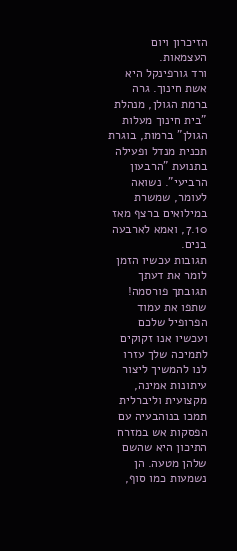הזיכרון ויום העצמאות.
ורד גורפינקל היא אשת חינוך. גרה ברמת הגולן, מנהלת "בית חינוך מעלות הגולן" ברמות, בוגרת תכנית מנדל ופעילה בתנועת "הרבעון הרביעי". נשואה לעומר, שמשרת במילואים ברצף מאז 7.10, ואמא לארבעה בנים.
תגובות עכשיו הזמן לומר את דעתך
תגובתך פורסמה! שתפו את עמוד הפרופיל שלכם
ועכשיו אנו זקוקים לתמיכה שלך עזרו לנו להמשיך ליצור עיתונות אמינה, מקצועית וליברלית
תמכו בנוהבעיה עם הפסקות אש במזרח התיכון היא שהשם שלהן מטעה. הן נשמעות כמו סוף,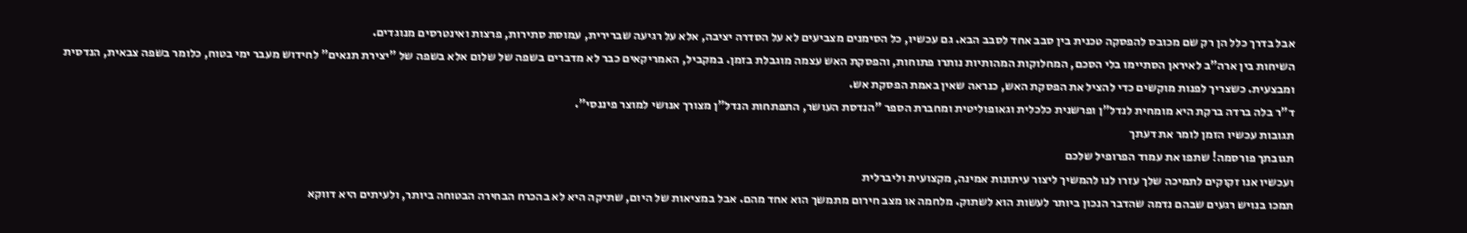אבל בדרך כלל הן רק שם מכובס להפסקה טכנית בין סבב אחד לסבב הבא. גם עכשיו, כל הסימנים מצביעים לא על הסדרה יציבה, אלא על רגיעה שברירית, עמוסת סתירות, פרצות ואינטרסים מנוגדים.
השיחות בין ארה"ב לאיראן הסתיימו בלי הסכם, המחלוקות המהותיות נותרו פתוחות, והפסקת האש עצמה מוגבלת בזמן. במקביל, האמריקאים כבר לא מדברים בשפה של שלום אלא בשפה של "יצירת תנאים" לחידוש מעבר ימי בטוח, כלומר בשפה צבאית, הנדסית ומבצעית. כשצריך לפנות מוקשים כדי להציל את הפסקת האש, כנראה שאין באמת הפסקת אש.
ד"ר בלה ברדה ברקת היא מומחית לנדל"ן ופרשנית כלכלית וגאופוליטית ומחברת הספר "הנדסת העושר, התפתחות הנדל"ן מצורך אנושי למוצר פיננסי".
תגובות עכשיו הזמן לומר את דעתך
תגובתך פורסמה! שתפו את עמוד הפרופיל שלכם
ועכשיו אנו זקוקים לתמיכה שלך עזרו לנו להמשיך ליצור עיתונות אמינה, מקצועית וליברלית
תמכו בנויש רגעים שבהם נדמה שהדבר הנכון ביותר לעשות הוא לשתוק. מלחמה או מצב חירום מתמשך הוא אחד מהם. אבל במציאות של היום, שתיקה היא לא בהכרח הבחירה הבטוחה ביותר, ולעיתים היא דווקא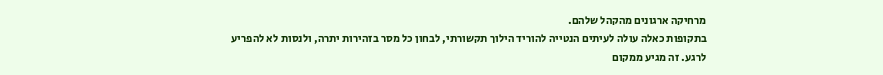מרחיקה ארגונים מהקהל שלהם.
בתקופות כאלה עולה לעיתים הנטייה להוריד הילוך תקשורתי, לבחון כל מסר בזהירות יתרה, ולנסות לא להפריע לרגע. זה מגיע ממקום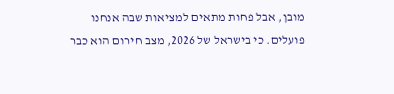מובן, אבל פחות מתאים למציאות שבה אנחנו פועלים. כי בישראל של 2026, מצב חירום הוא כבר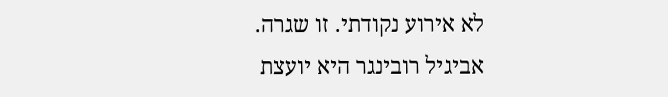לא אירוע נקודתי. זו שגרה.
אביגיל רובינגר היא יועצת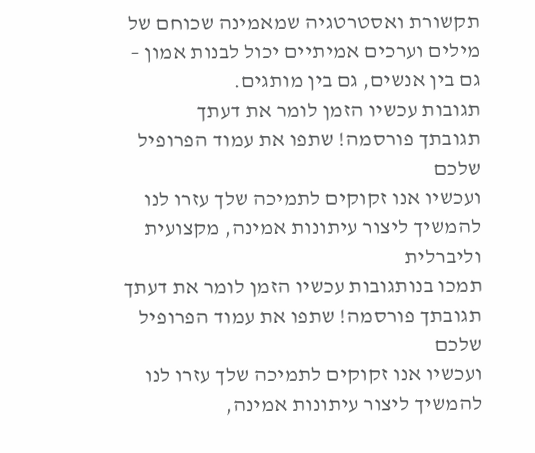תקשורת ואסטרטגיה שמאמינה שכוחם של מילים וערכים אמיתיים יכול לבנות אמון – גם בין אנשים, גם בין מותגים.
תגובות עכשיו הזמן לומר את דעתך
תגובתך פורסמה! שתפו את עמוד הפרופיל שלכם
ועכשיו אנו זקוקים לתמיכה שלך עזרו לנו להמשיך ליצור עיתונות אמינה, מקצועית וליברלית
תמכו בנותגובות עכשיו הזמן לומר את דעתך
תגובתך פורסמה! שתפו את עמוד הפרופיל שלכם
ועכשיו אנו זקוקים לתמיכה שלך עזרו לנו להמשיך ליצור עיתונות אמינה,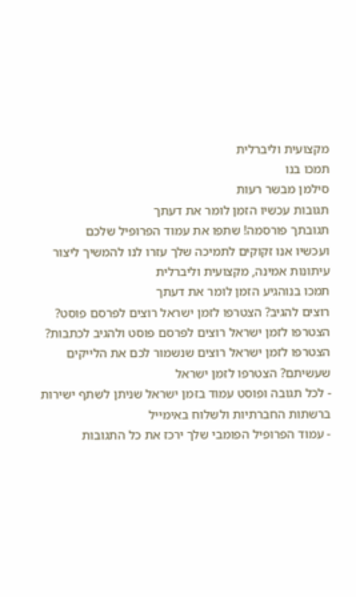מקצועית וליברלית
תמכו בנו
סילמן מבשר רעות
תגובות עכשיו הזמן לומר את דעתך
תגובתך פורסמה! שתפו את עמוד הפרופיל שלכם
ועכשיו אנו זקוקים לתמיכה שלך עזרו לנו להמשיך ליצור עיתונות אמינה, מקצועית וליברלית
תמכו בנוהגיע הזמן לומר את דעתך
רוצים להגיב? הצטרפו לזמן ישראל רוצים לפרסם פוסט? הצטרפו לזמן ישראל רוצים לפרסם פוסט ולהגיב לכתבות? הצטרפו לזמן ישראל רוצים שנשמור לכם את הלייקים שעשיתם? הצטרפו לזמן ישראל
- לכל תגובה ופוסט עמוד בזמן ישראל שניתן לשתף ישירות ברשתות החברתיות ולשלוח באימייל
- עמוד הפרופיל הפומבי שלך ירכז את כל התגובות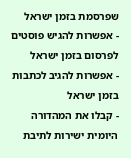שפרסמת בזמן ישראל
- אפשרות להגיש פוסטים לפרסום בזמן ישראל
- אפשרות להגיב לכתבות בזמן ישראל
- קבלו את המהדורה היומית ישירות לתיבת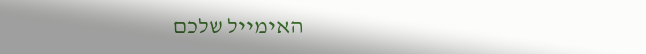האימייל שלכם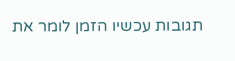תגובות עכשיו הזמן לומר את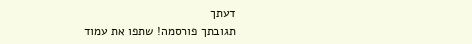דעתך
תגובתך פורסמה! שתפו את עמוד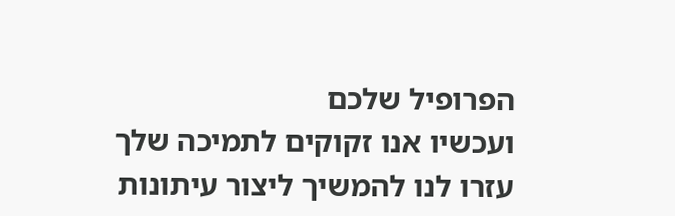הפרופיל שלכם
ועכשיו אנו זקוקים לתמיכה שלך עזרו לנו להמשיך ליצור עיתונות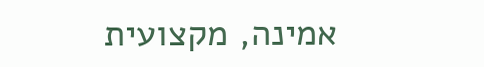אמינה, מקצועית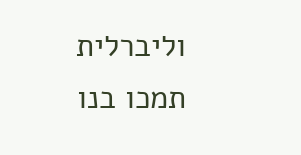וליברלית
תמכו בנו